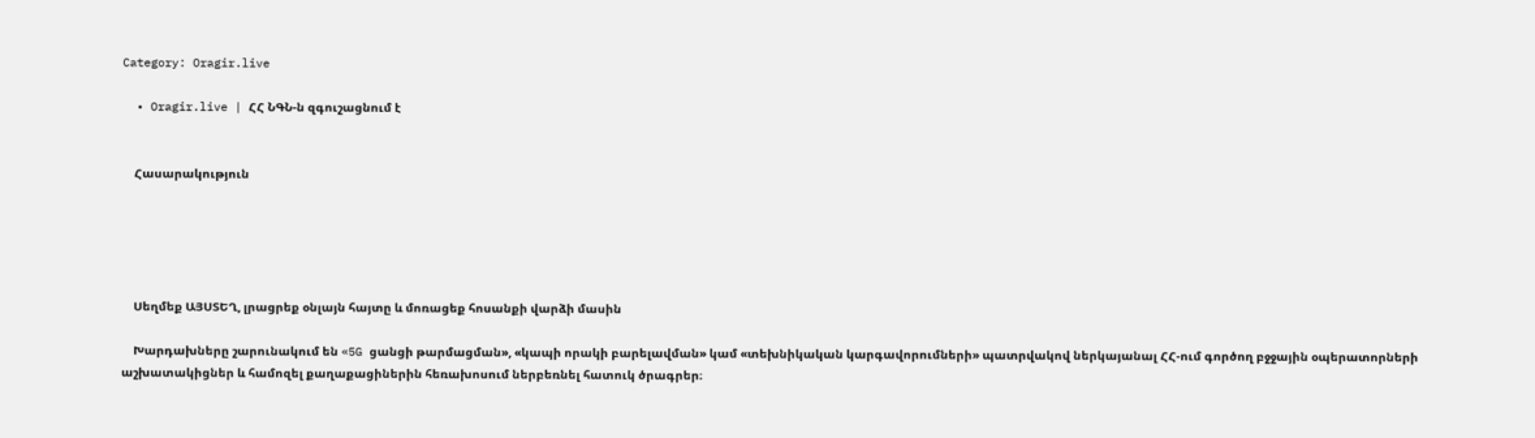Category: Oragir.live

  • Oragir.live | ՀՀ ՆԳՆ-ն զգուշացնում է


    Հասարակություն





    Սեղմեք ԱՅՍՏԵՂ, լրացրեք օնլայն հայտը և մոռացեք հոսանքի վարձի մասին

    Խարդախները շարունակում են «5G ցանցի թարմացման», «կապի որակի բարելավման» կամ «տեխնիկական կարգավորումների» պատրվակով ներկայանալ ՀՀ-ում գործող բջջային օպերատորների աշխատակիցներ և համոզել քաղաքացիներին հեռախոսում ներբեռնել հատուկ ծրագրեր։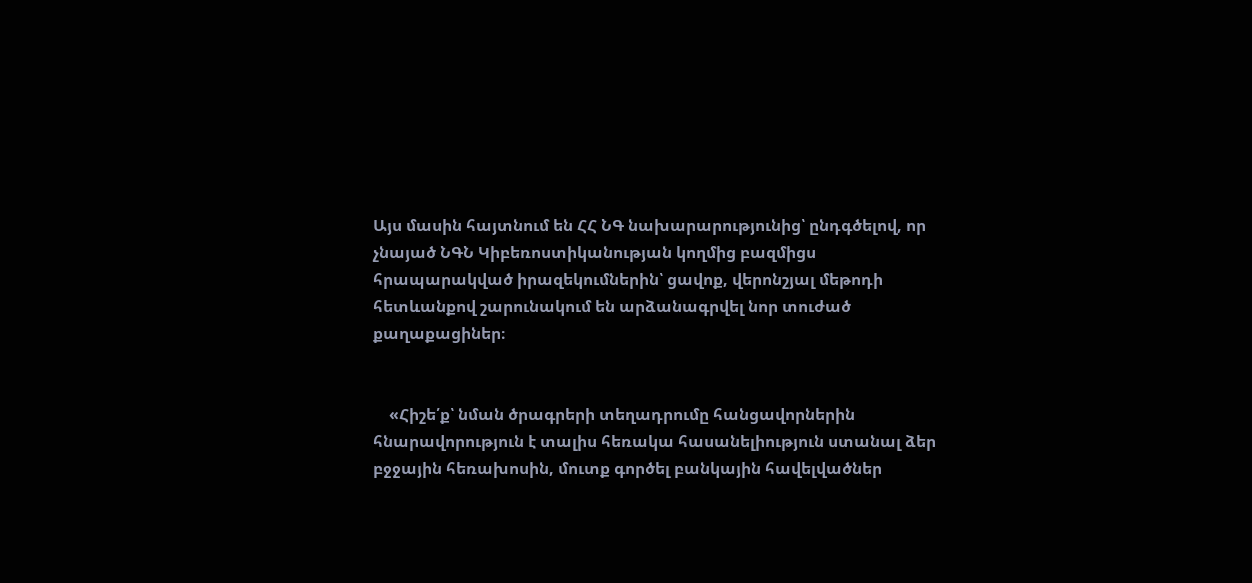Այս մասին հայտնում են ՀՀ ՆԳ նախարարությունից՝ ընդգծելով, որ չնայած ՆԳՆ Կիբեռոստիկանության կողմից բազմիցս հրապարակված իրազեկումներին՝ ցավոք, վերոնշյալ մեթոդի հետևանքով շարունակում են արձանագրվել նոր տուժած քաղաքացիներ։


    «Հիշե՛ք՝ նման ծրագրերի տեղադրումը հանցավորներին հնարավորություն է տալիս հեռակա հասանելիություն ստանալ ձեր բջջային հեռախոսին, մուտք գործել բանկային հավելվածներ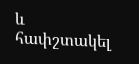և հափշտակել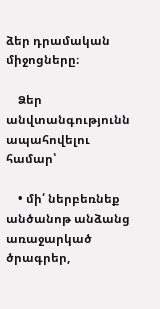ձեր դրամական միջոցները։

    Ձեր անվտանգությունն ապահովելու համար՝

    • մի՛ ներբեռնեք անծանոթ անձանց առաջարկած ծրագրեր,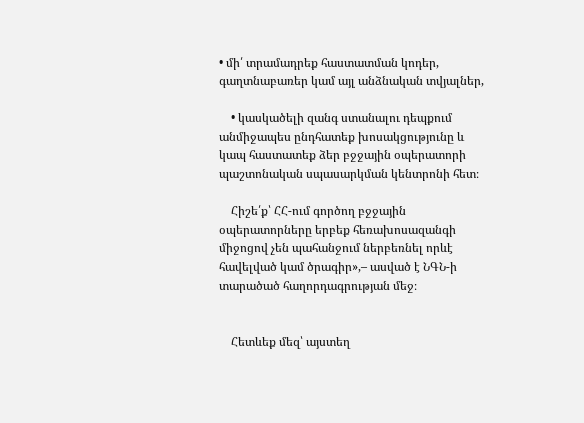• մի՛ տրամադրեք հաստատման կոդեր, գաղտնաբառեր կամ այլ անձնական տվյալներ,

    • կասկածելի զանգ ստանալու դեպքում անմիջապես ընդհատեք խոսակցությունը և կապ հաստատեք ձեր բջջային օպերատորի պաշտոնական սպասարկման կենտրոնի հետ։

    Հիշե՛ք՝ ՀՀ-ում գործող բջջային օպերատորները երբեք հեռախոսազանգի միջոցով չեն պահանջում ներբեռնել որևէ հավելված կամ ծրագիր»,– ասված է ՆԳՆ-ի տարածած հաղորդագրության մեջ։


    Հետևեք մեզ՝ այստեղ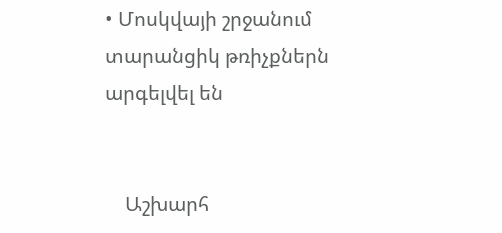• Մոսկվայի շրջանում տարանցիկ թռիչքներն արգելվել են


    Աշխարհ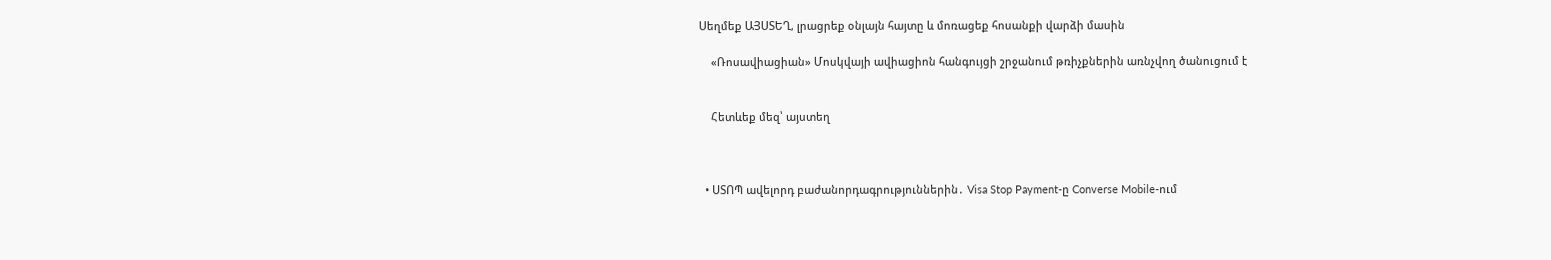Սեղմեք ԱՅՍՏԵՂ, լրացրեք օնլայն հայտը և մոռացեք հոսանքի վարձի մասին

    «Ռոսավիացիան» Մոսկվայի ավիացիոն հանգույցի շրջանում թռիչքներին առնչվող ծանուցում է


    Հետևեք մեզ՝ այստեղ



  • ՍՏՈՊ ավելորդ բաժանորդագրություններին․ Visa Stop Payment-ը Converse Mobile-ում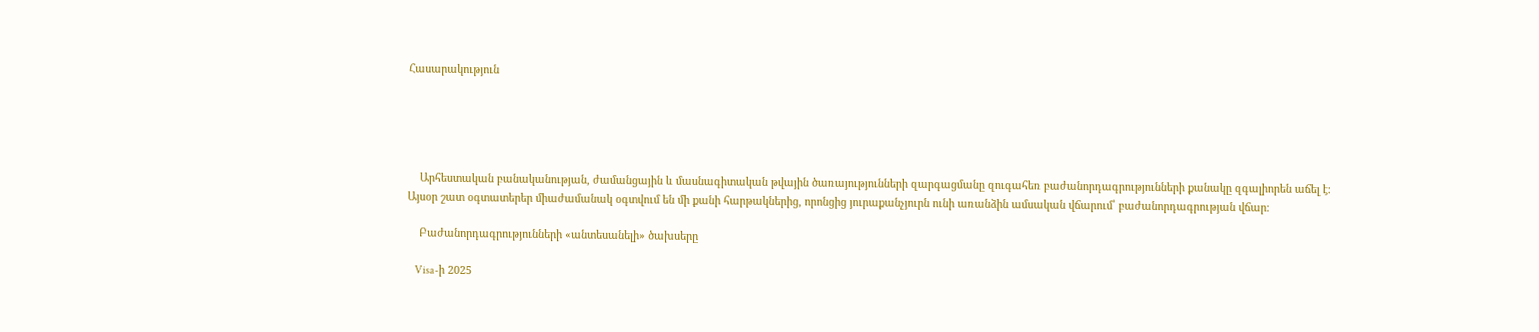Հասարակություն





    Արհեստական բանականության, ժամանցային և մասնագիտական թվային ծառայությունների զարգացմանը զուգահեռ բաժանորդագրությունների քանակը զգալիորեն աճել է։ Այսօր շատ օգտատերեր միաժամանակ օգտվում են մի քանի հարթակներից, որոնցից յուրաքանչյուրն ունի առանձին ամսական վճարում՝ բաժանորդագրության վճար։

    Բաժանորդագրությունների «անտեսանելի» ծախսերը

    Visa-ի 2025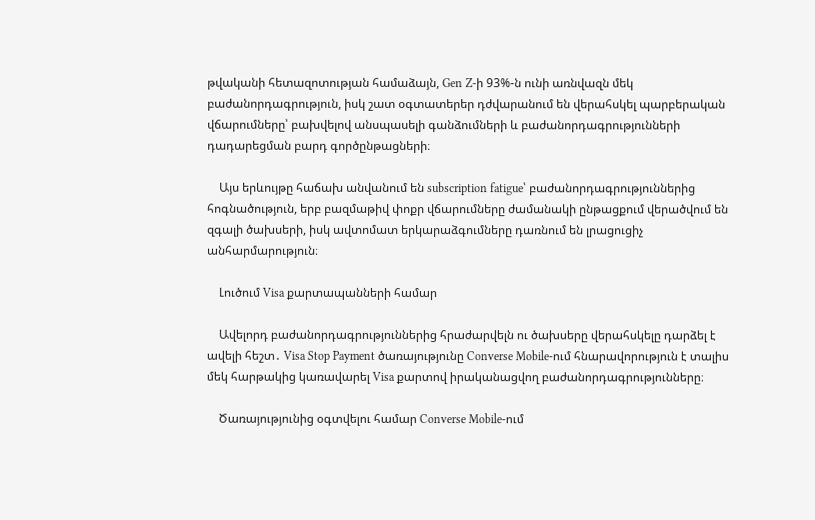թվականի հետազոտության համաձայն, Gen Z-ի 93%-ն ունի առնվազն մեկ բաժանորդագրություն, իսկ շատ օգտատերեր դժվարանում են վերահսկել պարբերական վճարումները՝ բախվելով անսպասելի գանձումների և բաժանորդագրությունների դադարեցման բարդ գործընթացների։

    Այս երևույթը հաճախ անվանում են subscription fatigue՝ բաժանորդագրություններից հոգնածություն, երբ բազմաթիվ փոքր վճարումները ժամանակի ընթացքում վերածվում են զգալի ծախսերի, իսկ ավտոմատ երկարաձգումները դառնում են լրացուցիչ անհարմարություն։

    Լուծում Visa քարտապանների համար

    Ավելորդ բաժանորդագրություններից հրաժարվելն ու ծախսերը վերահսկելը դարձել է ավելի հեշտ․ Visa Stop Payment ծառայությունը Converse Mobile-ում հնարավորություն է տալիս մեկ հարթակից կառավարել Visa քարտով իրականացվող բաժանորդագրությունները։

    Ծառայությունից օգտվելու համար Converse Mobile-ում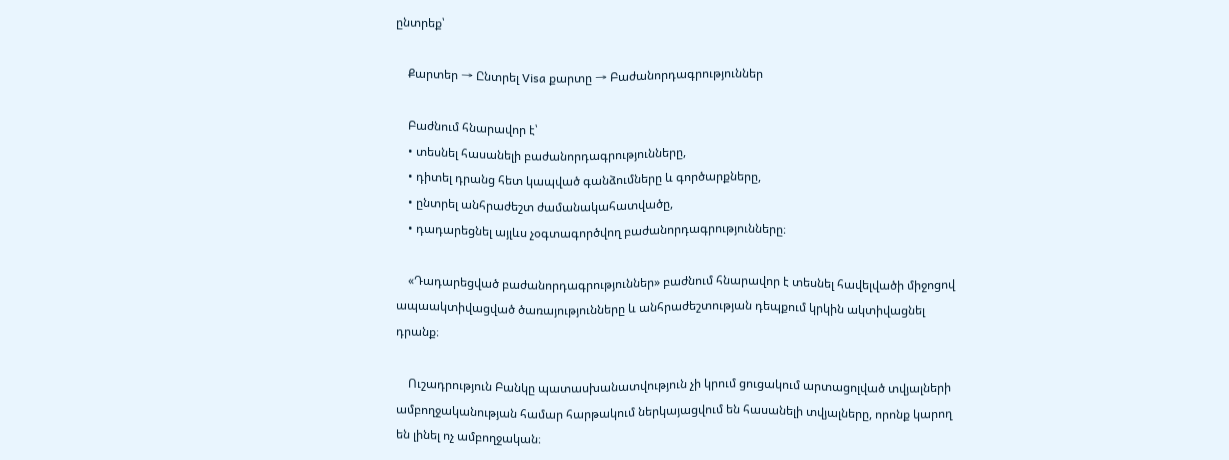ընտրեք՝

    Քարտեր → Ընտրել Visa քարտը → Բաժանորդագրություններ

    Բաժնում հնարավոր է՝
    • տեսնել հասանելի բաժանորդագրությունները,
    • դիտել դրանց հետ կապված գանձումները և գործարքները,
    • ընտրել անհրաժեշտ ժամանակահատվածը,
    • դադարեցնել այլևս չօգտագործվող բաժանորդագրությունները։

    «Դադարեցված բաժանորդագրություններ» բաժնում հնարավոր է տեսնել հավելվածի միջոցով ապաակտիվացված ծառայությունները և անհրաժեշտության դեպքում կրկին ակտիվացնել դրանք։

    Ուշադրություն Բանկը պատասխանատվություն չի կրում ցուցակում արտացոլված տվյալների ամբողջականության համար հարթակում ներկայացվում են հասանելի տվյալները, որոնք կարող են լինել ոչ ամբողջական։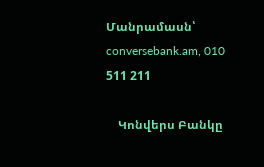Մանրամասն՝ conversebank.am, 010 511 211

    Կոնվերս Բանկը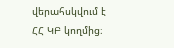վերահսկվում է ՀՀ ԿԲ կողմից։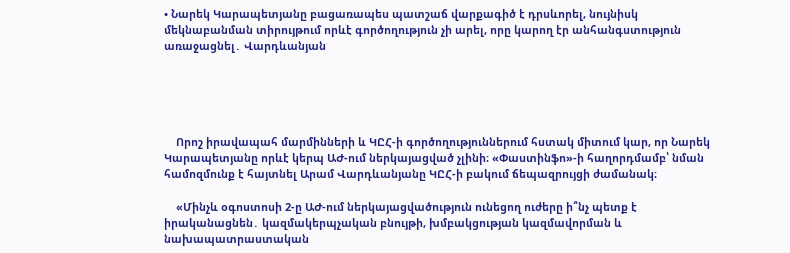• Նարեկ Կարապետյանը բացառապես պատշաճ վարքագիծ է դրսևորել, նույնիսկ մեկնաբանման տիրույթում որևէ գործողություն չի արել, որը կարող էր անհանգստություն առաջացնել․ Վարդևանյան





    Որոշ իրավապահ մարմինների և ԿԸՀ-ի գործողություններում հստակ միտում կար, որ Նարեկ Կարապետյանը որևէ կերպ ԱԺ-ում ներկայացված չլինի։ «Փաստինֆո»-ի հաղորդմամբ՝ նման համոզմունք է հայտնել Արամ Վարդևանյանը ԿԸՀ-ի բակում ճեպազրույցի ժամանակ։

    «Մինչև օգոստոսի 2-ը ԱԺ-ում ներկայացվածություն ունեցող ուժերը ի՞նչ պետք է իրականացնեն․ կազմակերպչական բնույթի, խմբակցության կազմավորման և նախապատրաստական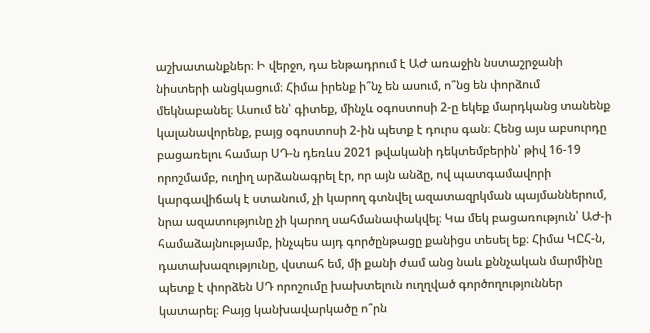աշխատանքներ։ Ի վերջո, դա ենթադրում է ԱԺ առաջին նստաշրջանի նիստերի անցկացում։ Հիմա իրենք ի՞նչ են ասում, ո՞նց են փորձում մեկնաբանել։ Ասում են՝ գիտեք, մինչև օգոստոսի 2-ը եկեք մարդկանց տանենք կալանավորենք, բայց օգոստոսի 2-ին պետք է դուրս գան։ Հենց այս աբսուրդը բացառելու համար ՍԴ-ն դեռևս 2021 թվականի դեկտեմբերին՝ թիվ 16-19 որոշմամբ, ուղիղ արձանագրել էր, որ այն անձը, ով պատգամավորի կարգավիճակ է ստանում, չի կարող գտնվել ազատազրկման պայմաններում, նրա ազատությունը չի կարող սահմանափակվել։ Կա մեկ բացառություն՝ ԱԺ-ի համաձայնությամբ, ինչպես այդ գործընթացը քանիցս տեսել եք։ Հիմա ԿԸՀ-ն, դատախազությունը, վստահ եմ, մի քանի ժամ անց նաև քննչական մարմինը պետք է փորձեն ՍԴ որոշումը խախտելուն ուղղված գործողություններ կատարել։ Բայց կանխավարկածը ո՞րն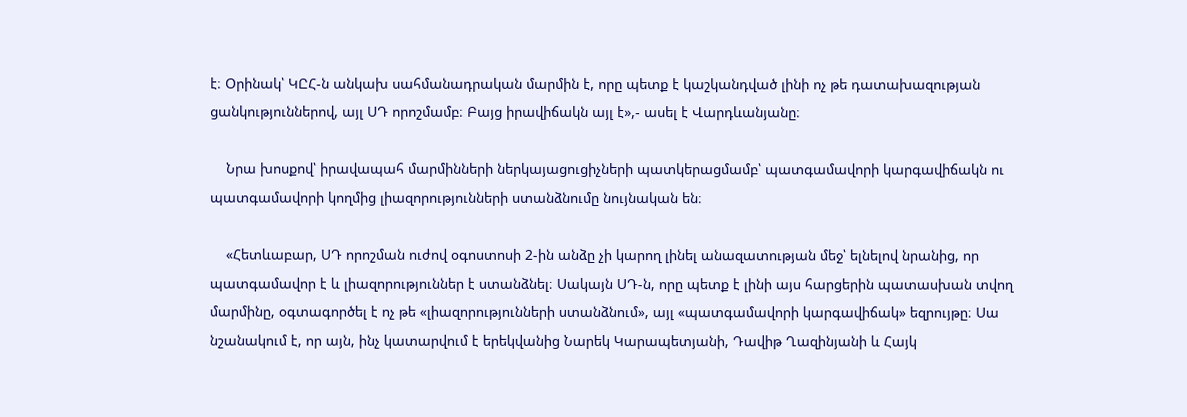է։ Օրինակ՝ ԿԸՀ-ն անկախ սահմանադրական մարմին է, որը պետք է կաշկանդված լինի ոչ թե դատախազության ցանկություններով, այլ ՍԴ որոշմամբ։ Բայց իրավիճակն այլ է»,- ասել է Վարդևանյանը։

    Նրա խոսքով՝ իրավապահ մարմինների ներկայացուցիչների պատկերացմամբ՝ պատգամավորի կարգավիճակն ու պատգամավորի կողմից լիազորությունների ստանձնումը նույնական են։

    «Հետևաբար, ՍԴ որոշման ուժով օգոստոսի 2-ին անձը չի կարող լինել անազատության մեջ՝ ելնելով նրանից, որ պատգամավոր է և լիազորություններ է ստանձնել։ Սակայն ՍԴ-ն, որը պետք է լինի այս հարցերին պատասխան տվող մարմինը, օգտագործել է ոչ թե «լիազորությունների ստանձնում», այլ «պատգամավորի կարգավիճակ» եզրույթը։ Սա նշանակում է, որ այն, ինչ կատարվում է երեկվանից Նարեկ Կարապետյանի, Դավիթ Ղազինյանի և Հայկ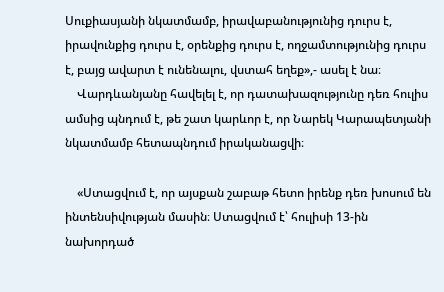Սուքիասյանի նկատմամբ, իրավաբանությունից դուրս է, իրավունքից դուրս է, օրենքից դուրս է, ողջամտությունից դուրս է, բայց ավարտ է ունենալու, վստահ եղեք»,- ասել է նա։
    Վարդևանյանը հավելել է, որ դատախազությունը դեռ հուլիս ամսից պնդում է, թե շատ կարևոր է, որ Նարեկ Կարապետյանի նկատմամբ հետապնդում իրականացվի։

    «Ստացվում է, որ այսքան շաբաթ հետո իրենք դեռ խոսում են ինտենսիվության մասին։ Ստացվում է՝ հուլիսի 13-ին նախորդած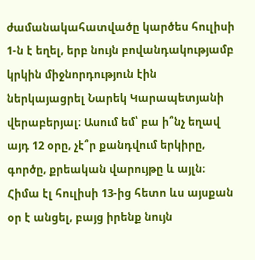ժամանակահատվածը կարծես հուլիսի 1-ն է եղել, երբ նույն բովանդակությամբ կրկին միջնորդություն էին ներկայացրել Նարեկ Կարապետյանի վերաբերյալ։ Ասում եմ՝ բա ի՞նչ եղավ այդ 12 օրը, չէ՞ր քանդվում երկիրը, գործը, քրեական վարույթը և այլն։ Հիմա էլ հուլիսի 13-ից հետո ևս այսքան օր է անցել, բայց իրենք նույն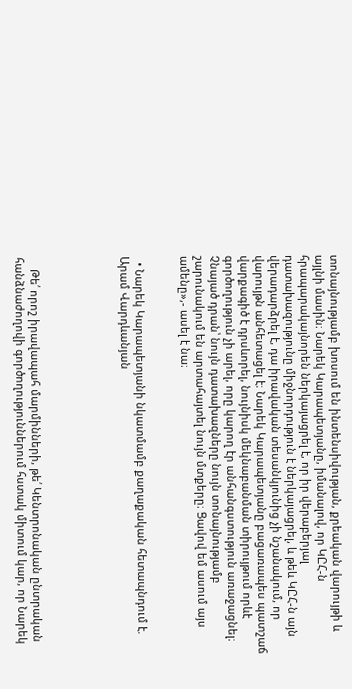տոնայնությամբ խոսում են ինտենսիվության, քրեական վարույթի և այլնի մասին։ Նարեկ Կարապետյանը, իմանալով, որ ԿԸՀ-ն հրապարակայնորեն ներկայացրել է, որ իր վերաբերյալ դատախազությունը միջնորդություն է ներկայացրել, և թեև ԿԸՀ-ն այն վերադարձրել է, դա իրավական տեսանկյունից չի նշանակում, որ վարույթն անհետացել է։ Նարեկ Կարապետյանը բացառապես պատշաճ վարքագիծ է դրսևորել, նույնիսկ մեկնաբանման տիրույթում որևէ գործողություն չի արել, որը կարող էր անհանգստություն առաջացնել։ Չնայած դրան՝ նույն դատախազները նույն տոնայնությամբ շարունակում են արտահայտել նույն մտքերը։ Ցավով եմ ասում այս ամենը»,- ասել է նա։


  • Նարեկ Կարապետյանի նկատմամբ քաղաքական հետապնդում է. Արամ Վարդևանյան





    Թե՛ որոշ իրավապահ մարմինների, թե՛ Կենտրոնական ընտրական հանձնաժողովի գործողություններում հստակ միտում կար, որ Նարեկ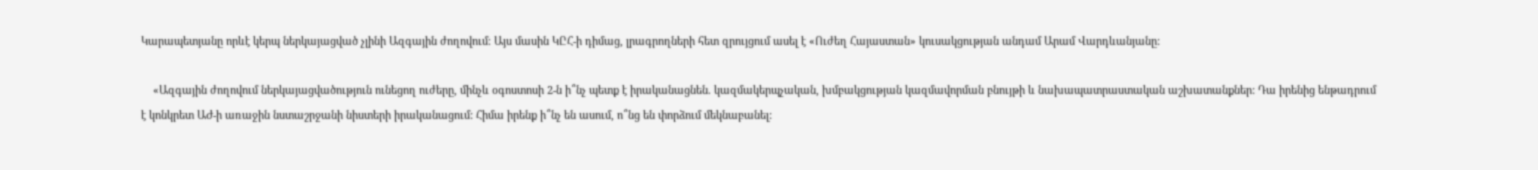Կարապետյանը որևէ կերպ ներկայացված չլինի Ազգային ժողովում։ Այս մասին ԿԸՀ-ի դիմաց, լրագրողների հետ զրույցում ասել է «Ուժեղ Հայաստան» կուսակցության անդամ Արամ Վարդևանյանը:

    «Ազգային ժողովում ներկայացվածություն ունեցող ուժերը, մինչև օգոստոսի 2-ն ի՞նչ պետք է իրականացնեն. կազմակերպչական, խմբակցության կազմավորման բնույթի և նախապատրաստական աշխատանքներ: Դա իրենից ենթադրում է կոնկրետ ԱԺ-ի առաջին նստաշրջանի նիստերի իրականացում: Հիմա իրենք ի՞նչ են ասում, ո՞նց են փորձում մեկնաբանել: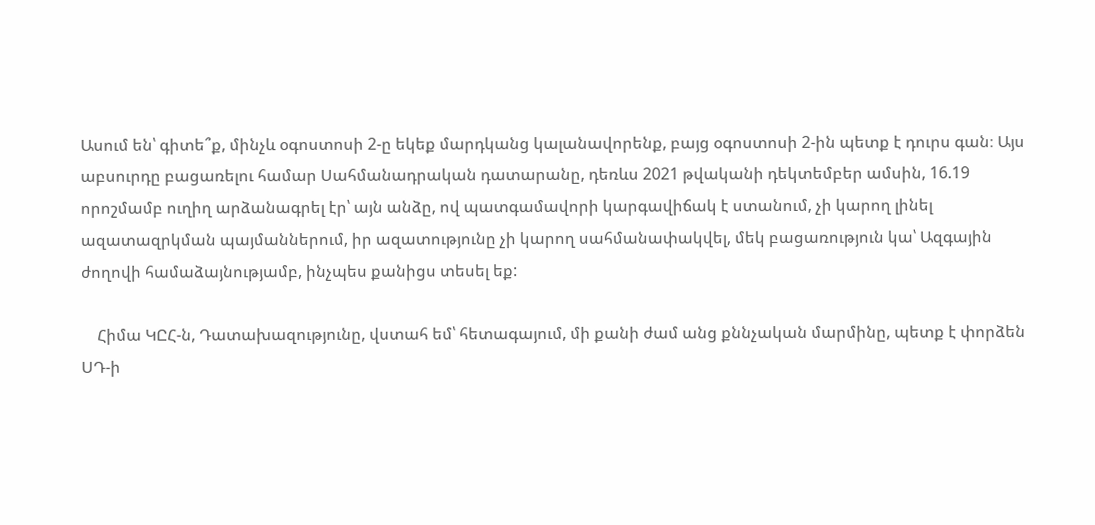Ասում են՝ գիտե՞ք, մինչև օգոստոսի 2-ը եկեք մարդկանց կալանավորենք, բայց օգոստոսի 2-ին պետք է դուրս գան։ Այս աբսուրդը բացառելու համար Սահմանադրական դատարանը, դեռևս 2021 թվականի դեկտեմբեր ամսին, 16.19 որոշմամբ ուղիղ արձանագրել էր՝ այն անձը, ով պատգամավորի կարգավիճակ է ստանում, չի կարող լինել ազատազրկման պայմաններում, իր ազատությունը չի կարող սահմանափակվել, մեկ բացառություն կա՝ Ազգային ժողովի համաձայնությամբ, ինչպես քանիցս տեսել եք:

    Հիմա ԿԸՀ-ն, Դատախազությունը, վստահ եմ՝ հետագայում, մի քանի ժամ անց քննչական մարմինը, պետք է փորձեն ՍԴ-ի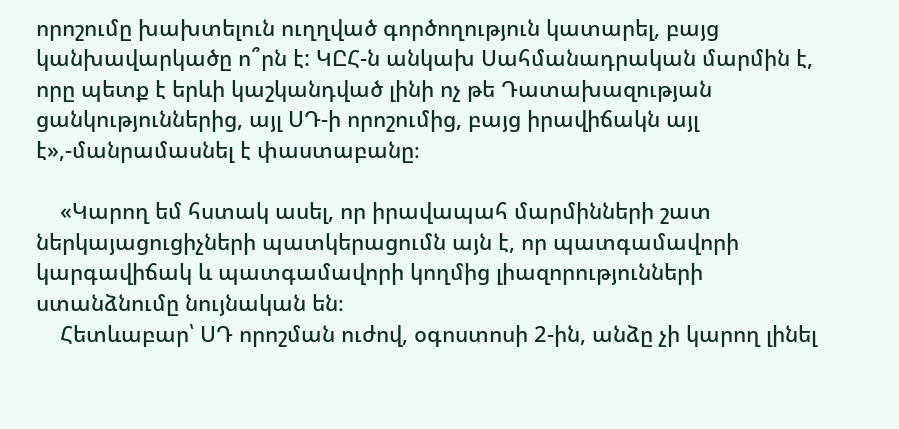որոշումը խախտելուն ուղղված գործողություն կատարել, բայց կանխավարկածը ո՞րն է: ԿԸՀ-ն անկախ Սահմանադրական մարմին է, որը պետք է երևի կաշկանդված լինի ոչ թե Դատախազության ցանկություններից, այլ ՍԴ-ի որոշումից, բայց իրավիճակն այլ է»,-մանրամասնել է փաստաբանը։

    «Կարող եմ հստակ ասել, որ իրավապահ մարմինների շատ ներկայացուցիչների պատկերացումն այն է, որ պատգամավորի կարգավիճակ և պատգամավորի կողմից լիազորությունների ստանձնումը նույնական են։
    Հետևաբար՝ ՍԴ որոշման ուժով, օգոստոսի 2-ին, անձը չի կարող լինել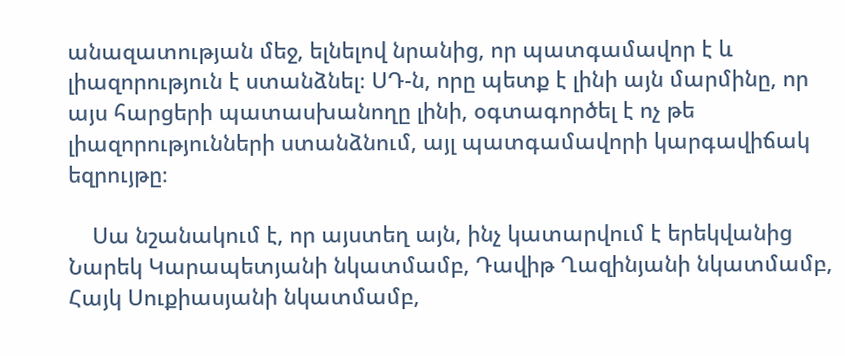անազատության մեջ, ելնելով նրանից, որ պատգամավոր է և լիազորություն է ստանձնել։ ՍԴ-ն, որը պետք է լինի այն մարմինը, որ այս հարցերի պատասխանողը լինի, օգտագործել է ոչ թե լիազորությունների ստանձնում, այլ պատգամավորի կարգավիճակ եզրույթը։

    Սա նշանակում է, որ այստեղ այն, ինչ կատարվում է երեկվանից Նարեկ Կարապետյանի նկատմամբ, Դավիթ Ղազինյանի նկատմամբ, Հայկ Սուքիասյանի նկատմամբ,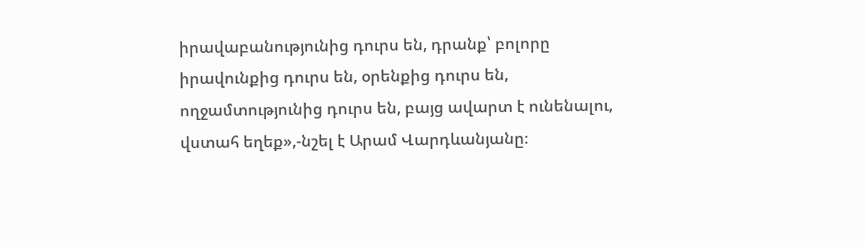իրավաբանությունից դուրս են, դրանք՝ բոլորը իրավունքից դուրս են, օրենքից դուրս են, ողջամտությունից դուրս են, բայց ավարտ է ունենալու, վստահ եղեք»,-նշել է Արամ Վարդևանյանը։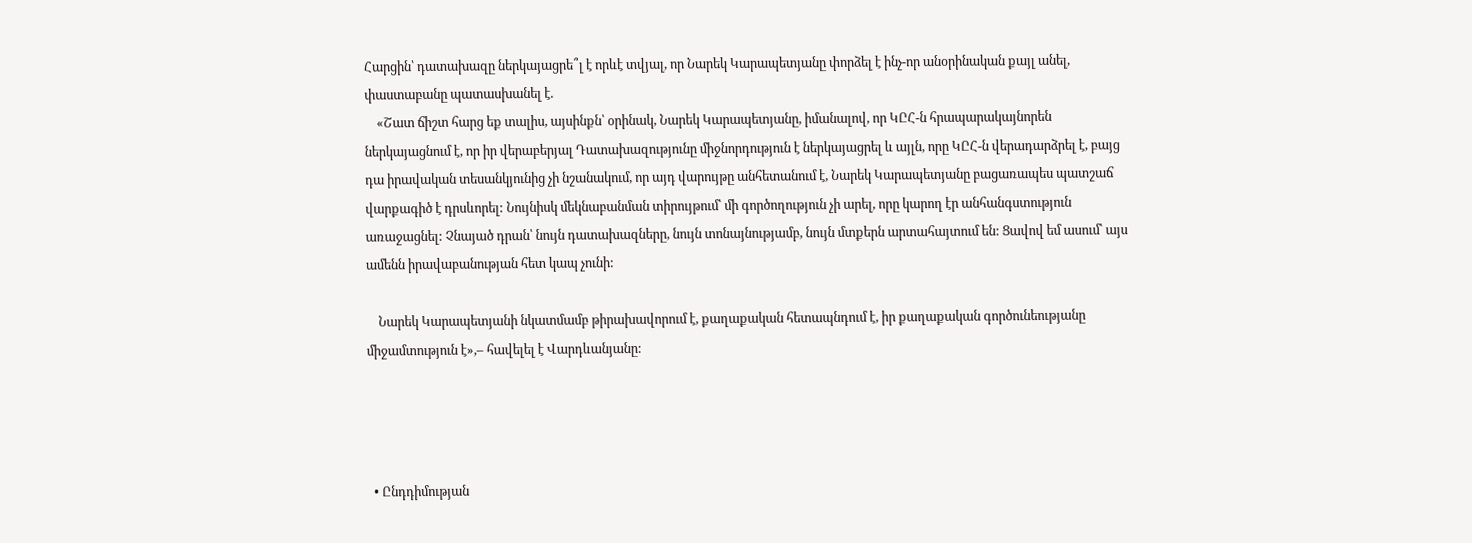Հարցին՝ դատախազը ներկայացրե՞լ է որևէ տվյալ, որ Նարեկ Կարապետյանը փորձել է ինչ-որ անօրինական քայլ անել, փաստաբանը պատասխանել է.
    «Շատ ճիշտ հարց եք տալիս, այսինքն՝ օրինակ, Նարեկ Կարապետյանը, իմանալով, որ ԿԸՀ-ն հրապարակայնորեն ներկայացնում է, որ իր վերաբերյալ Դատախազությունը միջնորդություն է ներկայացրել և այլն, որը ԿԸՀ-ն վերադարձրել է, բայց դա իրավական տեսանկյունից չի նշանակում, որ այդ վարույթը անհետանում է, Նարեկ Կարապետյանը բացառապես պատշաճ վարքագիծ է դրսևորել: Նույնիսկ մեկնաբանման տիրույթում՝ մի գործողություն չի արել, որը կարող էր անհանգստություն առաջացնել: Չնայած դրան՝ նույն դատախազները, նույն տոնայնությամբ, նույն մտքերն արտահայտում են: Ցավով եմ ասում՝ այս ամենն իրավաբանության հետ կապ չունի:

    Նարեկ Կարապետյանի նկատմամբ թիրախավորում է, քաղաքական հետապնդում է, իր քաղաքական գործունեությանը միջամտություն է»,– հավելել է Վարդևանյանը:




  • Ընդդիմության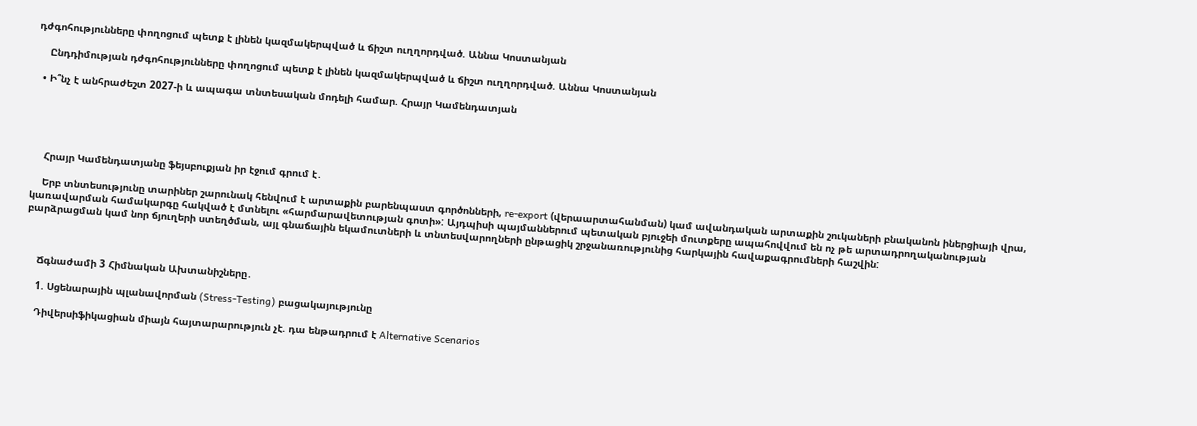դժգոհությունները փողոցում պետք է լինեն կազմակերպված և ճիշտ ուղղորդված. Աննա Կոստանյան

    Ընդդիմության դժգոհությունները փողոցում պետք է լինեն կազմակերպված և ճիշտ ուղղորդված. Աննա Կոստանյան

  • Ի՞նչ է անհրաժեշտ 2027-ի և ապագա տնտեսական մոդելի համար. Հրայր Կամենդատյան





    Հրայր Կամենդատյանը ֆեյսբուքյան իր էջում գրում է․

    Երբ տնտեսությունը տարիներ շարունակ հենվում է արտաքին բարենպաստ գործոնների, re-export (վերաարտահանման) կամ ավանդական արտաքին շուկաների բնականոն իներցիայի վրա, կառավարման համակարգը հակված է մտնելու «հարմարավետության գոտի»: Այդպիսի պայմաններում պետական բյուջեի մուտքերը ապահովվում են ոչ թե արտադրողականության բարձրացման կամ նոր ճյուղերի ստեղծման, այլ գնաճային եկամուտների և տնտեսվարողների ընթացիկ շրջանառությունից հարկային հավաքագրումների հաշվին:



    Ճգնաժամի 3 Հիմնական Ախտանիշները․

    1. Սցենարային պլանավորման (Stress-Testing) բացակայությունը

    Դիվերսիֆիկացիան միայն հայտարարություն չէ. դա ենթադրում է Alternative Scenarios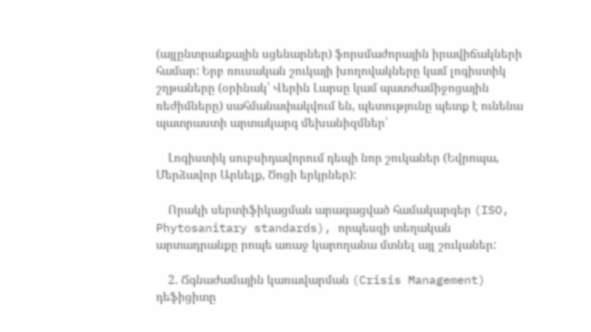(այլընտրանքային սցենարներ) ֆորսմաժորային իրավիճակների համար: Երբ ռուսական շուկայի խողովակները կամ լոգիստիկ շղթաները (օրինակ՝ Վերին Լարսը կամ պատժամիջոցային ռեժիմները) սահմանափակվում են, պետությունը պետք է ունենա պատրաստի արտակարգ մեխանիզմներ՝

    Լոգիստիկ սուբսիդավորում դեպի նոր շուկաներ (Եվրոպա, Մերձավոր Արևելք, Ծոցի երկրներ):

    Որակի սերտիֆիկացման արագացված համակարգեր (ISO, Phytosanitary standards), որպեսզի տեղական արտադրանքը րոպե առաջ կարողանա մտնել այլ շուկաներ:

    2. Ճգնաժամային կառավարման (Crisis Management) դեֆիցիտը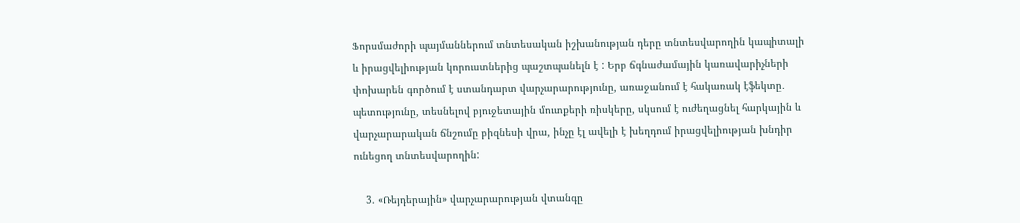Ֆորսմաժորի պայմաններում տնտեսական իշխանության դերը տնտեսվարողին կապիտալի և իրացվելիության կորուստներից պաշտպանելն է : Երբ ճգնաժամային կառավարիչների փոխարեն գործում է ստանդարտ վարչարարությունը, առաջանում է հակառակ էֆեկտը․ պետությունը, տեսնելով բյուջետային մուտքերի ռիսկերը, սկսում է ուժեղացնել հարկային և վարչարարական ճնշումը բիզնեսի վրա, ինչը էլ ավելի է խեղդում իրացվելիության խնդիր ունեցող տնտեսվարողին:

    3. «Ռեյդերային» վարչարարության վտանգը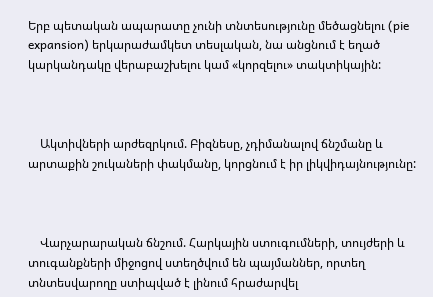Երբ պետական ապարատը չունի տնտեսությունը մեծացնելու (pie expansion) երկարաժամկետ տեսլական, նա անցնում է եղած կարկանդակը վերաբաշխելու կամ «կորզելու» տակտիկային:



    Ակտիվների արժեզրկում. Բիզնեսը, չդիմանալով ճնշմանը և արտաքին շուկաների փակմանը, կորցնում է իր լիկվիդայնությունը:



    Վարչարարական ճնշում. Հարկային ստուգումների, տույժերի և տուգանքների միջոցով ստեղծվում են պայմաններ, որտեղ տնտեսվարողը ստիպված է լինում հրաժարվել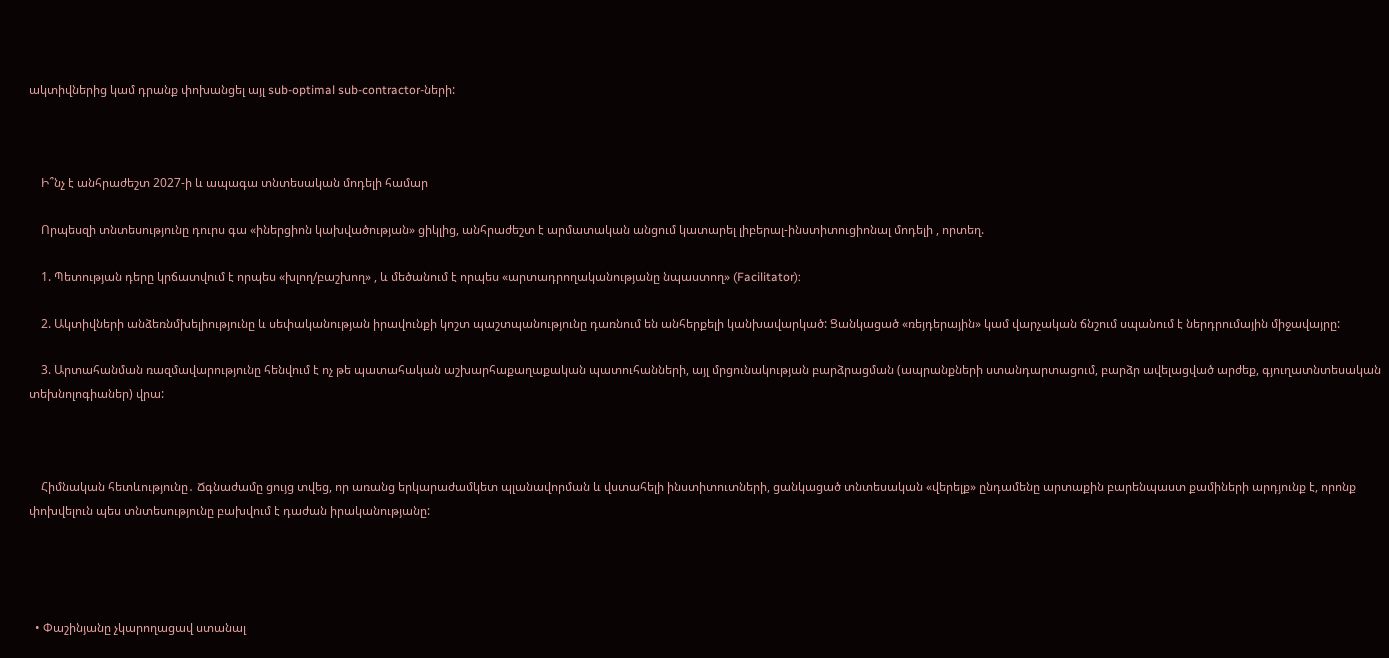ակտիվներից կամ դրանք փոխանցել այլ sub-optimal sub-contractor-ների:



    Ի՞նչ է անհրաժեշտ 2027-ի և ապագա տնտեսական մոդելի համար

    Որպեսզի տնտեսությունը դուրս գա «իներցիոն կախվածության» ցիկլից, անհրաժեշտ է արմատական անցում կատարել լիբերալ-ինստիտուցիոնալ մոդելի , որտեղ.

    1. Պետության դերը կրճատվում է որպես «խլող/բաշխող» , և մեծանում է որպես «արտադրողականությանը նպաստող» (Facilitator):

    2. Ակտիվների անձեռնմխելիությունը և սեփականության իրավունքի կոշտ պաշտպանությունը դառնում են անհերքելի կանխավարկած: Ցանկացած «ռեյդերային» կամ վարչական ճնշում սպանում է ներդրումային միջավայրը:

    3. Արտահանման ռազմավարությունը հենվում է ոչ թե պատահական աշխարհաքաղաքական պատուհանների, այլ մրցունակության բարձրացման (ապրանքների ստանդարտացում, բարձր ավելացված արժեք, գյուղատնտեսական տեխնոլոգիաներ) վրա:



    Հիմնական հետևությունը․ Ճգնաժամը ցույց տվեց, որ առանց երկարաժամկետ պլանավորման և վստահելի ինստիտուտների, ցանկացած տնտեսական «վերելք» ընդամենը արտաքին բարենպաստ քամիների արդյունք է, որոնք փոխվելուն պես տնտեսությունը բախվում է դաժան իրականությանը:




  • Փաշինյանը չկարողացավ ստանալ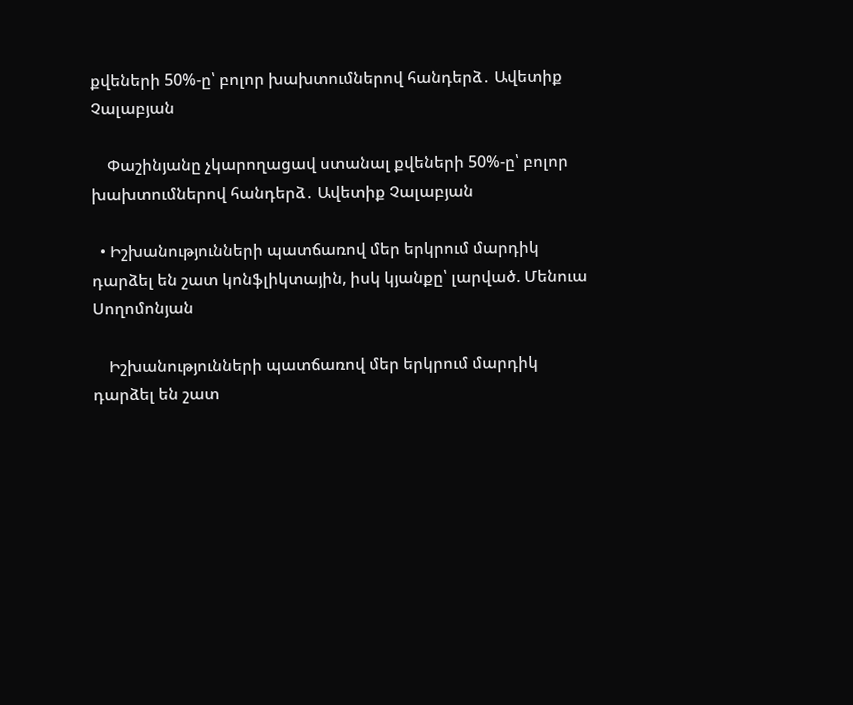քվեների 50%-ը՝ բոլոր խախտումներով հանդերձ․ Ավետիք Չալաբյան

    Փաշինյանը չկարողացավ ստանալ քվեների 50%-ը՝ բոլոր խախտումներով հանդերձ․ Ավետիք Չալաբյան

  • Իշխանությունների պատճառով մեր երկրում մարդիկ դարձել են շատ կոնֆլիկտային, իսկ կյանքը՝ լարված. Մենուա Սողոմոնյան

    Իշխանությունների պատճառով մեր երկրում մարդիկ դարձել են շատ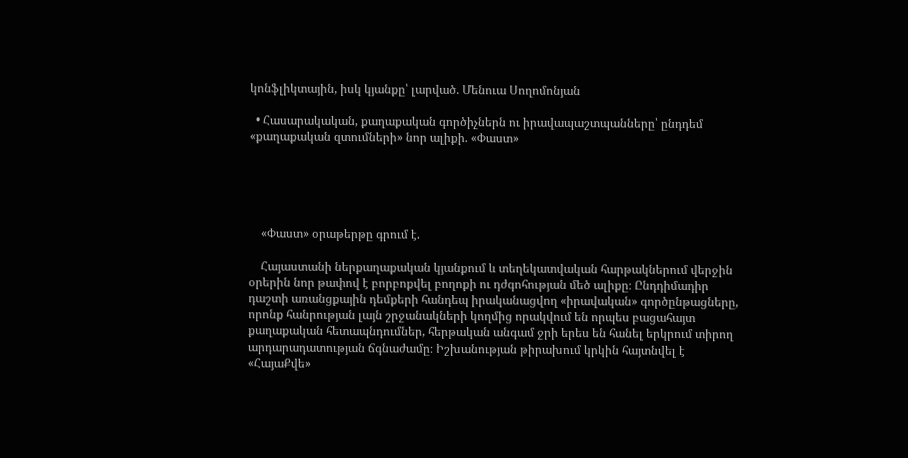կոնֆլիկտային, իսկ կյանքը՝ լարված. Մենուա Սողոմոնյան

  • Հասարակական, քաղաքական գործիչներն ու իրավապաշտպանները՝ ընդդեմ «քաղաքական զտումների» նոր ալիքի. «Փաստ»





    «Փաստ» օրաթերթը գրում է.

    Հայաստանի ներքաղաքական կյանքում և տեղեկատվական հարթակներում վերջին օրերին նոր թափով է բորբոքվել բողոքի ու դժգոհության մեծ ալիքը։ Ընդդիմադիր դաշտի առանցքային դեմքերի հանդեպ իրականացվող «իրավական» գործընթացները, որոնք հանրության լայն շրջանակների կողմից որակվում են որպես բացահայտ քաղաքական հետապնդումներ, հերթական անգամ ջրի երես են հանել երկրում տիրող արդարադատության ճգնաժամը։ Իշխանության թիրախում կրկին հայտնվել է «ՀայաՔվե»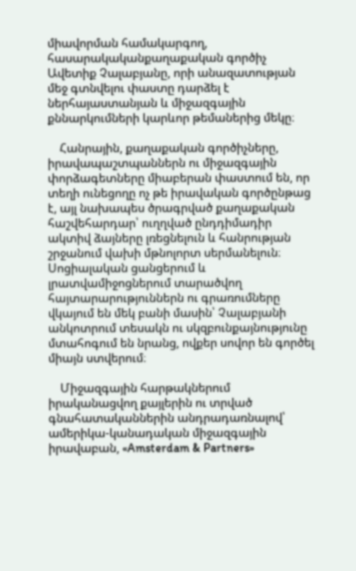միավորման համակարգող, հասարակականքաղաքական գործիչ Ավետիք Չալաբյանը, որի անազատության մեջ գտնվելու փաստը դարձել է ներհայաստանյան և միջազգային քննարկումների կարևոր թեմաներից մեկը։

    Հանրային, քաղաքական գործիչները, իրավապաշտպաններն ու միջազգային փորձագետները միաբերան փաստում են, որ տեղի ունեցողը ոչ թե իրավական գործընթաց է, այլ նախապես ծրագրված քաղաքական հաշվեհարդար՝ ուղղված ընդդիմադիր ակտիվ ձայները լռեցնելուն և հանրության շրջանում վախի մթնոլորտ սերմանելուն։ Սոցիալական ցանցերում և լրատվամիջոցներում տարածվող հայտարարություններն ու գրառումները վկայում են մեկ բանի մասին՝ Չալաբյանի անկոտրում տեսակն ու սկզբունքայնությունը մտահոգում են նրանց, ովքեր սովոր են գործել միայն ստվերում։

    Միջազգային հարթակներում իրականացվող քայլերին ու տրված գնահատականներին անդրադառնալով՝ ամերիկա-կանադական միջազգային իրավաբան, «Amsterdam & Partners»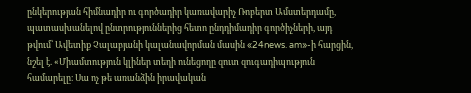ընկերության հիմնադիր ու գործադիր կառավարիչ Ռոբերտ Ամստերդամը, պատասխանելով ընտրություններից հետո ընդդիմադիր գործիչների, այդ թվում՝ Ավետիք Չալաբյանի կալանավորման մասին «24news. am»-ի հարցին, նշել է. «Միամտություն կլիներ տեղի ունեցողը զուտ զուգադիպություն համարելը։ Սա ոչ թե առանձին իրավական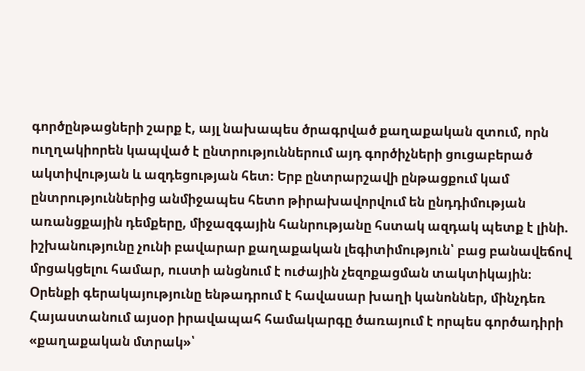գործընթացների շարք է, այլ նախապես ծրագրված քաղաքական զտում, որն ուղղակիորեն կապված է ընտրություններում այդ գործիչների ցուցաբերած ակտիվության և ազդեցության հետ։ Երբ ընտրարշավի ընթացքում կամ ընտրություններից անմիջապես հետո թիրախավորվում են ընդդիմության առանցքային դեմքերը, միջազգային հանրությանը հստակ ազդակ պետք է լինի. իշխանությունը չունի բավարար քաղաքական լեգիտիմություն՝ բաց բանավեճով մրցակցելու համար, ուստի անցնում է ուժային չեզոքացման տակտիկային։ Օրենքի գերակայությունը ենթադրում է հավասար խաղի կանոններ, մինչդեռ Հայաստանում այսօր իրավապահ համակարգը ծառայում է որպես գործադիրի «քաղաքական մտրակ»՝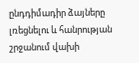ընդդիմադիր ձայները լռեցնելու և հանրության շրջանում վախի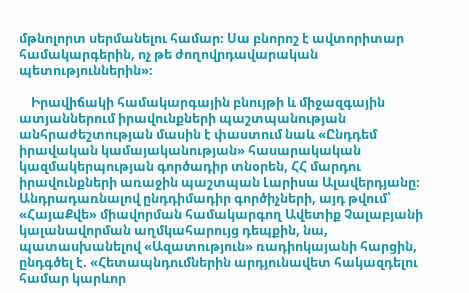մթնոլորտ սերմանելու համար։ Սա բնորոշ է ավտորիտար համակարգերին, ոչ թե ժողովրդավարական պետություններին»։

    Իրավիճակի համակարգային բնույթի և միջազգային ատյաններում իրավունքների պաշտպանության անհրաժեշտության մասին է փաստում նաև «Ընդդեմ իրավական կամայականության» հասարակական կազմակերպության գործադիր տնօրեն, ՀՀ մարդու իրավունքների առաջին պաշտպան Լարիսա Ալավերդյանը։ Անդրադառնալով ընդդիմադիր գործիչների, այդ թվում՝ «ՀայաՔվե» միավորման համակարգող Ավետիք Չալաբյանի կալանավորման աղմկահարույց դեպքին, նա, պատասխանելով «Ազատություն» ռադիոկայանի հարցին, ընդգծել է. «Հետապնդումներին արդյունավետ հակազդելու համար կարևոր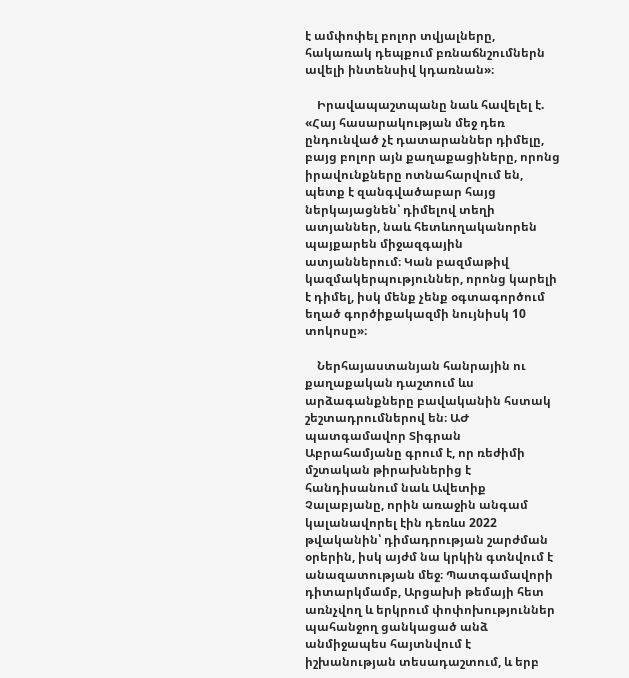է ամփոփել բոլոր տվյալները, հակառակ դեպքում բռնաճնշումներն ավելի ինտենսիվ կդառնան»։

    Իրավապաշտպանը նաև հավելել է. «Հայ հասարակության մեջ դեռ ընդունված չէ դատարաններ դիմելը, բայց բոլոր այն քաղաքացիները, որոնց իրավունքները ոտնահարվում են, պետք է զանգվածաբար հայց ներկայացնեն՝ դիմելով տեղի ատյաններ, նաև հետևողականորեն պայքարեն միջազգային ատյաններում։ Կան բազմաթիվ կազմակերպություններ, որոնց կարելի է դիմել, իսկ մենք չենք օգտագործում եղած գործիքակազմի նույնիսկ 10 տոկոսը»։

    Ներհայաստանյան հանրային ու քաղաքական դաշտում ևս արձագանքները բավականին հստակ շեշտադրումներով են։ ԱԺ պատգամավոր Տիգրան Աբրահամյանը գրում է, որ ռեժիմի մշտական թիրախներից է հանդիսանում նաև Ավետիք Չալաբյանը, որին առաջին անգամ կալանավորել էին դեռևս 2022 թվականին՝ դիմադրության շարժման օրերին, իսկ այժմ նա կրկին գտնվում է անազատության մեջ։ Պատգամավորի դիտարկմամբ, Արցախի թեմայի հետ առնչվող և երկրում փոփոխություններ պահանջող ցանկացած անձ անմիջապես հայտնվում է իշխանության տեսադաշտում, և երբ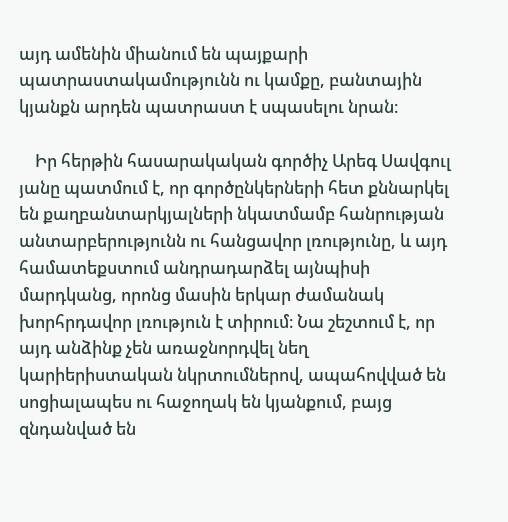այդ ամենին միանում են պայքարի պատրաստակամությունն ու կամքը, բանտային կյանքն արդեն պատրաստ է սպասելու նրան։

    Իր հերթին հասարակական գործիչ Արեգ Սավգուլ յանը պատմում է, որ գործընկերների հետ քննարկել են քաղբանտարկյալների նկատմամբ հանրության անտարբերությունն ու հանցավոր լռությունը, և այդ համատեքստում անդրադարձել այնպիսի մարդկանց, որոնց մասին երկար ժամանակ խորհրդավոր լռություն է տիրում։ Նա շեշտում է, որ այդ անձինք չեն առաջնորդվել նեղ կարիերիստական նկրտումներով, ապահովված են սոցիալապես ու հաջողակ են կյանքում, բայց զնդանված են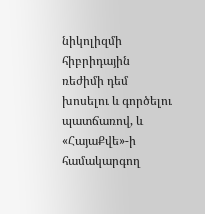նիկոլիզմի հիբրիդային ռեժիմի դեմ խոսելու և գործելու պատճառով, և «ՀայաՔվե»-ի համակարգող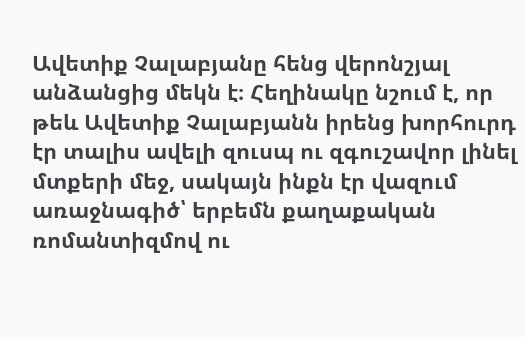Ավետիք Չալաբյանը հենց վերոնշյալ անձանցից մեկն է։ Հեղինակը նշում է, որ թեև Ավետիք Չալաբյանն իրենց խորհուրդ էր տալիս ավելի զուսպ ու զգուշավոր լինել մտքերի մեջ, սակայն ինքն էր վազում առաջնագիծ՝ երբեմն քաղաքական ռոմանտիզմով ու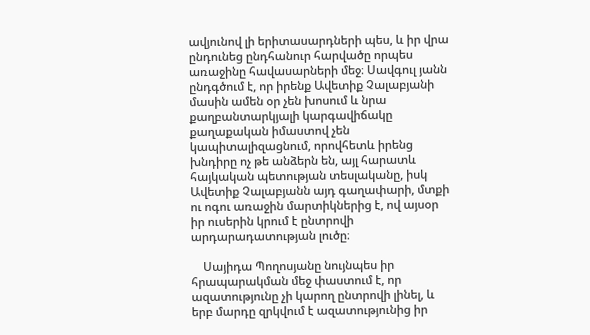ավյունով լի երիտասարդների պես, և իր վրա ընդունեց ընդհանուր հարվածը որպես առաջինը հավասարների մեջ։ Սավգուլ յանն ընդգծում է, որ իրենք Ավետիք Չալաբյանի մասին ամեն օր չեն խոսում և նրա քաղբանտարկյալի կարգավիճակը քաղաքական իմաստով չեն կապիտալիզացնում, որովհետև իրենց խնդիրը ոչ թե անձերն են, այլ հարատև հայկական պետության տեսլականը, իսկ Ավետիք Չալաբյանն այդ գաղափարի, մտքի ու ոգու առաջին մարտիկներից է, ով այսօր իր ուսերին կրում է ընտրովի արդարադատության լուծը։

    Սայիդա Պողոսյանը նույնպես իր հրապարակման մեջ փաստում է, որ ազատությունը չի կարող ընտրովի լինել, և երբ մարդը զրկվում է ազատությունից իր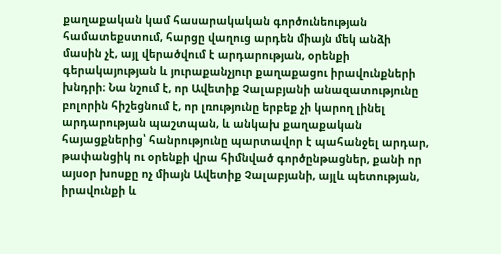քաղաքական կամ հասարակական գործունեության համատեքստում, հարցը վաղուց արդեն միայն մեկ անձի մասին չէ, այլ վերածվում է արդարության, օրենքի գերակայության և յուրաքանչյուր քաղաքացու իրավունքների խնդրի։ Նա նշում է, որ Ավետիք Չալաբյանի անազատությունը բոլորին հիշեցնում է, որ լռությունը երբեք չի կարող լինել արդարության պաշտպան, և անկախ քաղաքական հայացքներից՝ հանրությունը պարտավոր է պահանջել արդար, թափանցիկ ու օրենքի վրա հիմնված գործընթացներ, քանի որ այսօր խոսքը ոչ միայն Ավետիք Չալաբյանի, այլև պետության, իրավունքի և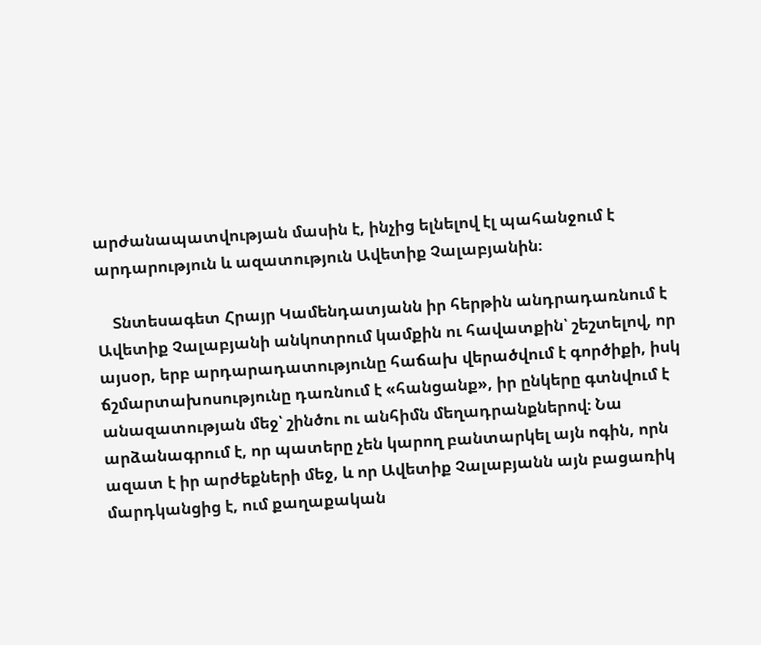արժանապատվության մասին է, ինչից ելնելով էլ պահանջում է արդարություն և ազատություն Ավետիք Չալաբյանին։

    Տնտեսագետ Հրայր Կամենդատյանն իր հերթին անդրադառնում է Ավետիք Չալաբյանի անկոտրում կամքին ու հավատքին՝ շեշտելով, որ այսօր, երբ արդարադատությունը հաճախ վերածվում է գործիքի, իսկ ճշմարտախոսությունը դառնում է «հանցանք», իր ընկերը գտնվում է անազատության մեջ՝ շինծու ու անհիմն մեղադրանքներով։ Նա արձանագրում է, որ պատերը չեն կարող բանտարկել այն ոգին, որն ազատ է իր արժեքների մեջ, և որ Ավետիք Չալաբյանն այն բացառիկ մարդկանցից է, ում քաղաքական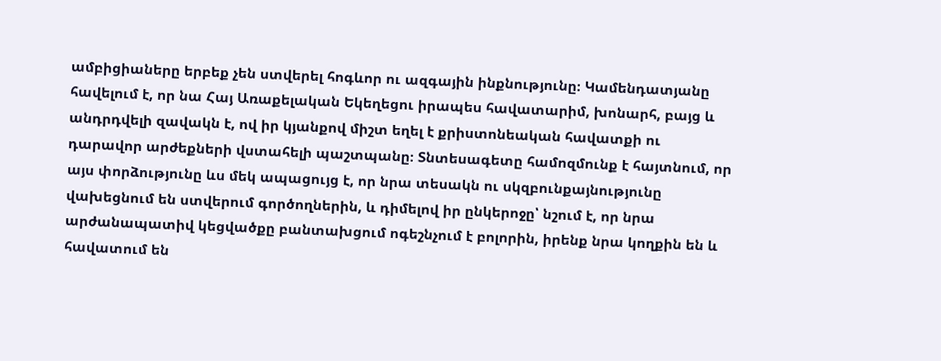ամբիցիաները երբեք չեն ստվերել հոգևոր ու ազգային ինքնությունը։ Կամենդատյանը հավելում է, որ նա Հայ Առաքելական Եկեղեցու իրապես հավատարիմ, խոնարհ, բայց և անդրդվելի զավակն է, ով իր կյանքով միշտ եղել է քրիստոնեական հավատքի ու դարավոր արժեքների վստահելի պաշտպանը։ Տնտեսագետը համոզմունք է հայտնում, որ այս փորձությունը ևս մեկ ապացույց է, որ նրա տեսակն ու սկզբունքայնությունը վախեցնում են ստվերում գործողներին, և դիմելով իր ընկերոջը՝ նշում է, որ նրա արժանապատիվ կեցվածքը բանտախցում ոգեշնչում է բոլորին, իրենք նրա կողքին են և հավատում են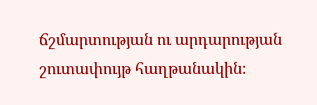ճշմարտության ու արդարության շուտափույթ հաղթանակին։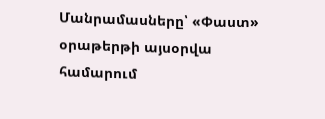Մանրամասները՝ «Փաստ» օրաթերթի այսօրվա համարում